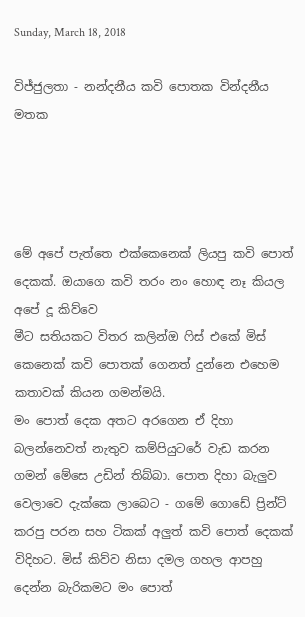Sunday, March 18, 2018

විජ්ජුලතා - නන්දනීය කවි පොතක වින්දනීය මතක




මේ අපේ පැත්තෙ එක්කෙනෙක් ලියපු කවි පොත් දෙකක්. ඔයාගෙ කවි තරං නං හොඳ නෑ කියල අපේ දූ කිව්වෙ
මීට සතියකට විතර කලින්ඔ ෆිස් එකේ මිස් කෙනෙක් කවි පොතක් ගෙනත් දුන්නෙ එහෙම කතාවක් කියන ගමන්මයි.
මං පොත් දෙක අතට අරගෙන ඒ දිහා බලන්නෙවත් නැතුව කම්පියුටරේ වැඩ කරන ගමන් මේසෙ උඩින් තිබ්බා. පොත දිහා බැලුව වෙලාවෙ දැක්කෙ ලාබෙට - ගමේ ගොඩේ ප්‍රින්ට් කරපු පරන සහ ටිකක් අලුත් කවි පොත් දෙකක් විදිහට. මිස් කිව්ව නිසා දමල ගහල ආපහු දෙන්න බැරිකමට මං පොත්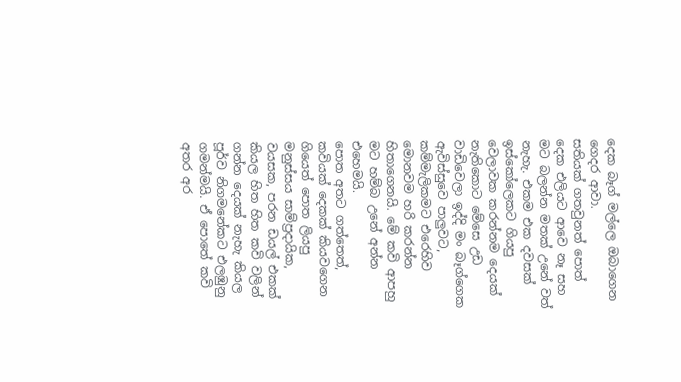දෙක බෑග් මල්ලෙ ඔබාගෙන ගෙදර ආවා.
සතියක් ගතවුනත් පොත් දෙක එලියට ආවෙ නෑ සහ මට බලන්න මතක් උනේ වත් නැහැ. එකම එක දවසක් ඉස්කෝලෙකට ගියපු වෙලාවක කරන්නම දෙයක් නැතිකොට මේසෙ උඩ වාඩිවෙලා ඉද්දි මං බෑග්ගෙක ඇවිස්සුවෙ පාලුවට, කම්මැලිකමට එරෙහිව මොනවම හරි කරන්න හිතාගෙනයි. මේ කවි ආපහු මට හම්බ උනේ අන්න එහෙමයි.
පොත අතට ගත්තෙත්, කවියක් දෙකක් කියවගෙන ගියෙත් පොත ලියපු මනුස්සය සාම්ප්‍රදායික, වයසක, පරන ඩයල් එකක් කියල හිත හිත කවි වලින් ගන්න දෙයක් නැහැ කියල පූර්ව නිගමනේකට එලඹුනු ගමන්මයි. ඒ පොතේ කවි අතර අර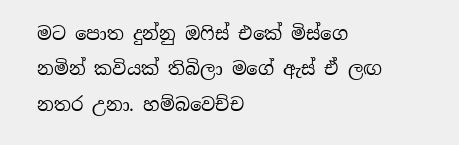මට පොත දුන්නු ඔෆිස් එකේ මිස්ගෙ නමින් කවියක් තිබිලා මගේ ඇස් ඒ ලඟ නතර උනා. හම්බවෙච්ච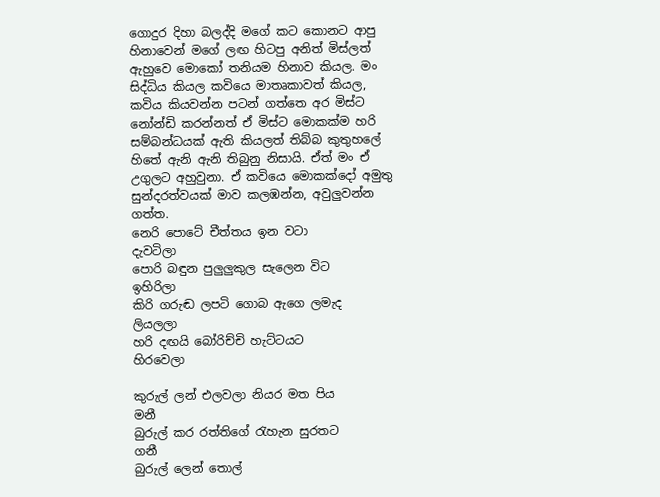ගොදුර දිහා බලද්දි මගේ කට කොනට ආපු හිනාවෙන් මගේ ලඟ හිටපු අනිත් මිස්ලත් ඇහුවෙ මොකෝ තනියම හිනාව කියල. මං සිද්ධිය කියල කවියෙ මාතෘකාවත් කියල, කවිය කියවන්න පටන් ගත්තෙ අර මිස්ට නෝන්ඩි කරන්නත් ඒ මිස්ට මොකක්ම හරි සම්බන්ධයක් ඇති කියලත් තිබ්බ කුතුහලේ හිතේ ඇනි ඇනි තිබුනු නිසායි. ඒත් මං ඒ උගුලට අහුවුනා. ඒ කවියෙ මොකක්දෝ අමුතු සුන්දරත්වයක් මාව කලඹන්න, අවුලුවන්න ගත්ත.
නෙරි පොටේ චීත්තය ඉන වටා                 දැවටිලා
පොරි බඳුන පුලුලුකුල සැලෙන විට           ඉහිරිලා
කිරි ගරුඬ ලපටි ගොබ ඇගෙ ලමැද          ලියලලා
හරි දඟයි බෝරිච්චි හැට්ටයට                   හිරවෙලා

කුරුල් ලන් එලවලා නියර මත පිය                මනී
බුරුල් කර රත්තිගේ රැහැන සුරතට               ගනී
බුරුල් ලෙන් තොල්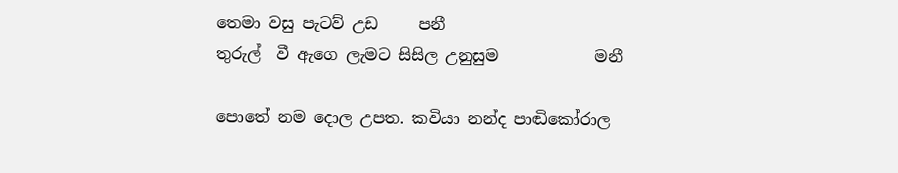තෙමා වසු පැටව් උඩ     පනී
තුරුල්  වී ඇගෙ ලැමට සිසිල උනුසුම            මනී

පොතේ නම දොල උපත. කවියා නන්ද පාඬිකෝරාල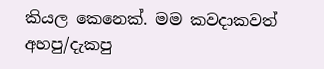කියල කෙනෙක්. මම කවදාකවත් අහපු/දැකපු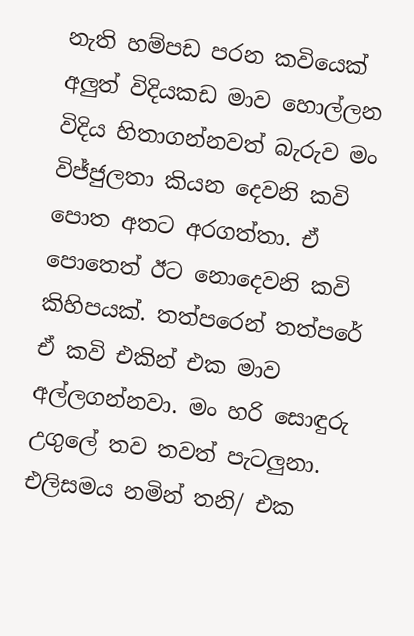නැති හම්පඩ පරන කවියෙක් අලුත් විදියකඩ මාව හොල්ලන විදිය හිතාගන්නවත් බැරුව මං විජ්ජුලතා කියන දෙවනි කවි පොත අතට අරගත්තා. ඒ පොතෙත් ඊට නොදෙවනි කවි කිහිපයක්. තත්පරෙන් තත්පරේ ඒ කවි එකින් එක මාව අල්ලගන්නවා. මං හරි සොඳුරු  උගුලේ තව තවත් පැටලුනා.
එලිසමය නමින් තනි/ එක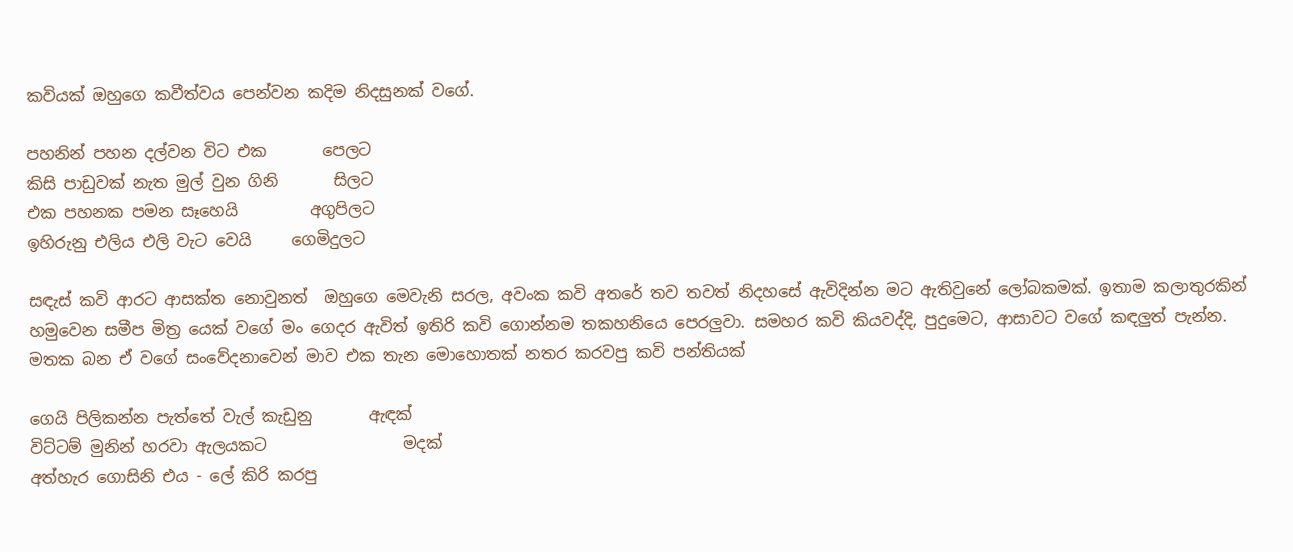කවියක් ඔහුගෙ කවීත්වය පෙන්වන කදිම නිදසුනක් වගේ.

පහනින් පහන දල්වන විට එක       පෙලට
කිසි පාඩුවක් නැත මුල් වුන ගිනි       සිලට
එක පහනක පමන සෑහෙයි         අගුපිලට
ඉහිරුනු එලිය එලි වැට වෙයි     ගෙමිදුලට

සඳැස් කවි ආරට ආසක්ත නොවුනත්  ඔහුගෙ මෙවැනි සරල, අවංක කවි අතරේ තව තවත් නිදහසේ ඇවිදින්න මට ඇතිවුනේ ලෝබකමක්. ඉතාම කලාතුරකින් හමුවෙන සමීප මිත්‍ර යෙක් වගේ මං ගෙදර ඇවිත් ඉතිරි කවි ගොන්නම තකහනියෙ පෙරලුවා. සමහර කවි කියවද්දි, පුදුමෙට, ආසාවට වගේ කඳලුත් පැන්න.
මතක බන ඒ වගේ සංවේදනාවෙන් මාව එක තැන මොහොතක් නතර කරවපු කවි පන්තියක්

ගෙයි පිලිකන්න පැත්තේ වැල් කැඩුනු       ඇඳක්
විට්ටම් මුනින් හරවා ඇලයකට                 මදක්
අත්හැර ගොසිනි එය - ලේ කිරි කරපු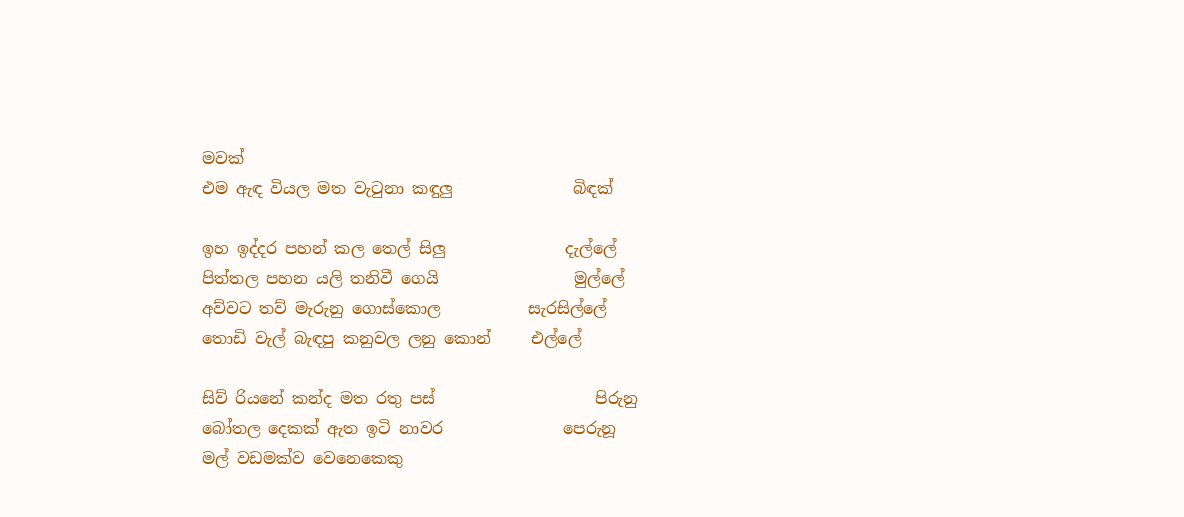මවක්
එම ඇඳ වියල මත වැටුනා කඳුලු               බිඳක්

ඉහ ඉද්දර පහන් කල තෙල් සිලු               දැල්ලේ
පිත්තල පහන යලි තනිවී ගෙයි                 මුල්ලේ
අව්වට තව් මැරුනු ගොස්කොල           සැරසිල්ලේ
තොඩි වැල් බැඳපු කනුවල ලනු කොන්     එල්ලේ

සිව් රියනේ කන්ද මත රතු පස්                    පිරුනු
බෝතල දෙකක් ඇත ඉටි නාවර               පෙරුනූ
මල් වඩමක්ව වෙනෙකෙකු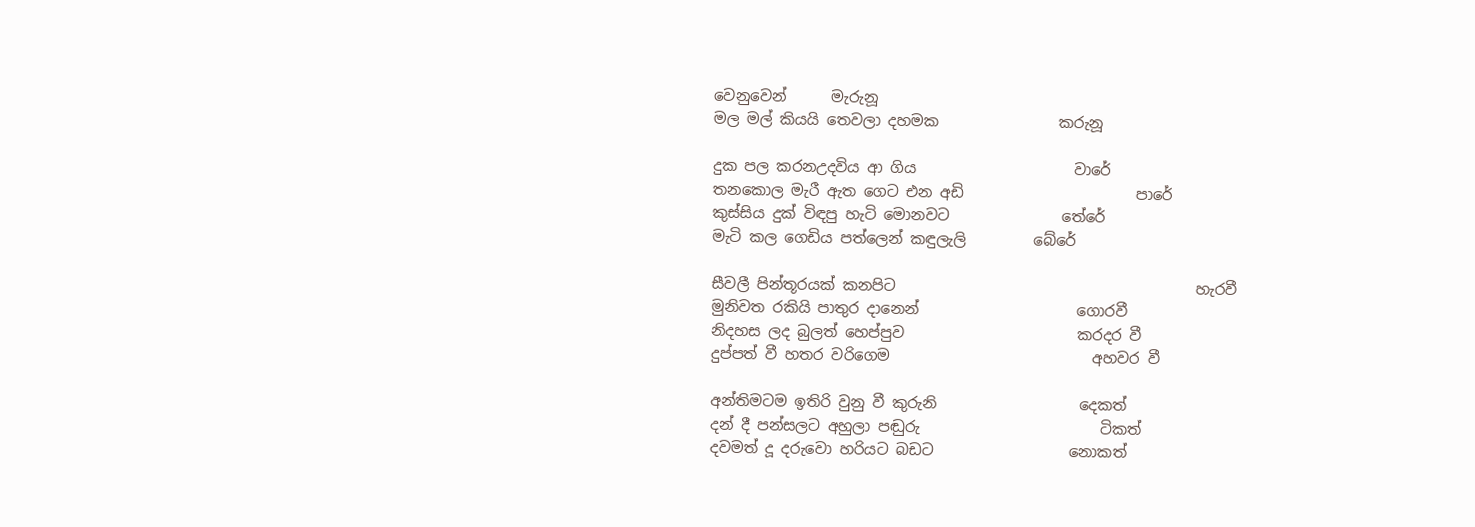වෙනුවෙන්      මැරුනූ
මල මල් කියයි තෙවලා දහමක                කරුනූ

දුක පල කරනඋදවිය ආ ගිය                     වාරේ
තනකොල මැරී ඇත ගෙට එන අඩි                       පාරේ
කුස්සිය දුක් විඳපු හැටි මොනවට               තේරේ
මැටි කල ගෙඩිය පත්ලෙන් කඳුලැලි         බේරේ

සීවලී පින්තූරයක් කනපිට                                        හැරවී
මුනිවත රකියි පාතුර දානෙන්                     ගොරවී
නිදහස ලද බුලත් හෙප්පුව                       කරදර වී
දුප්පත් වී හතර වරිගෙම                           අහවර වී

අන්තිමටම ඉතිරි වුනු වී කුරුනි                   දෙකත්
දන් දී පන්සලට අහුලා පඬුරු                        ටිකත්
දවමත් දූ දරුවො හරියට බඩට                  නොකත්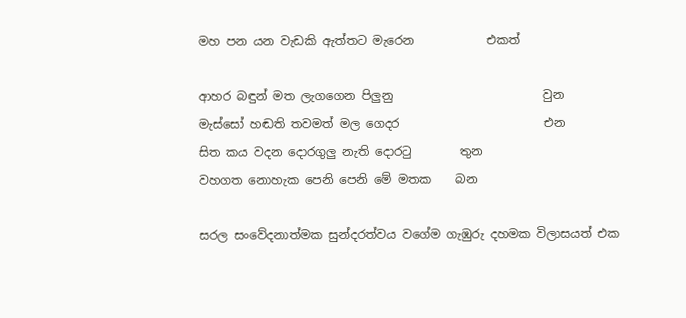මහ පන යන වැඩකි ඇත්තට මැරෙන            එකත්

ආහර බඳුන් මත ලැගගෙන පිලුනු                         වුන
මැස්සෝ හඬති තවමත් මල ගෙදර                        එන
සිත කය වදන දොරගුලු නැති දොරටු        තුන
වහගත නොහැක පෙනි පෙනි මේ මතක    බන

සරල සංවේදනාත්මක සුන්දරත්වය වගේම ගැඹුරු දහමක විලාසයත් එක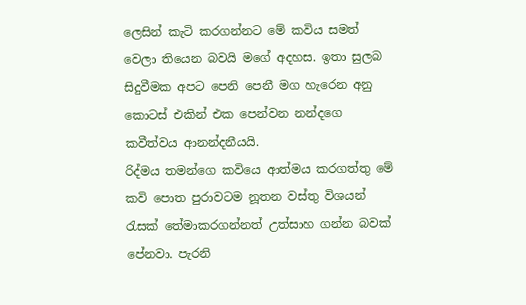ලෙසින් කැටි කරගන්නට මේ කවිය සමත් වෙලා තියෙන බවයි මගේ අදහස. ඉතා සුලබ සිදුවීමක අපට පෙනි පෙනී මග හැරෙන අනු කොටස් එකින් එක පෙන්වන නන්දගෙ කවීත්වය ආනන්දනීයයි.
රිද්මය තමන්ගෙ කවියෙ ආත්මය කරගත්තු මේ කවි පොත පුරාවටම නූතන වස්තු විශයන් රැසක් තේමාකරගන්නත් උත්සාහ ගන්න බවක් පේනවා. පැරනි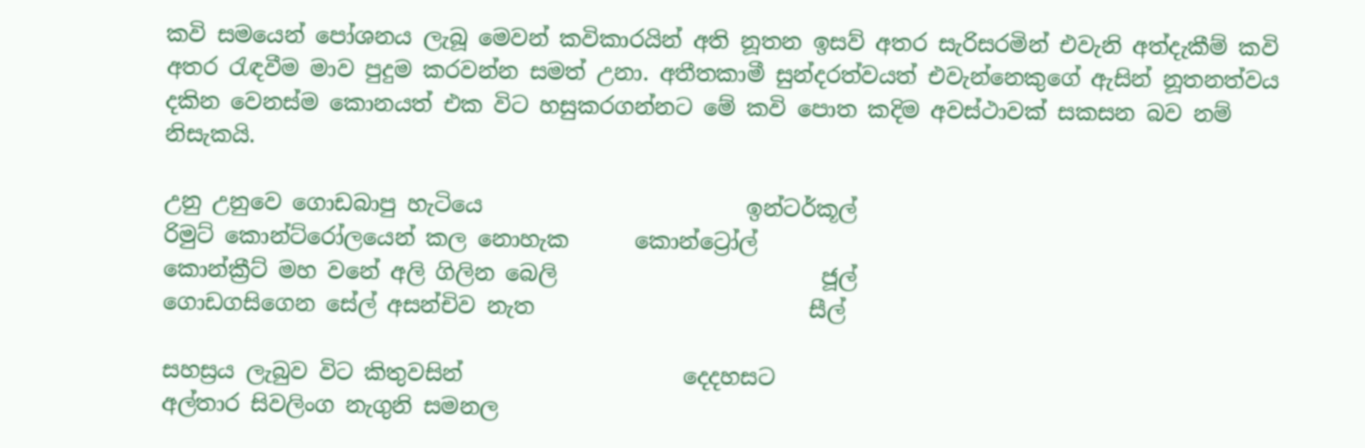කවි සමයෙන් පෝශනය ලැබූ මෙවන් කවිකාරයින් අති නූතන ඉසව් අතර සැරිසරමින් එවැනි අත්දැකීම් කවි අතර රැඳවීම මාව පුදුම කරවන්න සමත් උනා. අතීතකාමී සුන්දරත්වයත් එවැන්නෙකුගේ ඇසින් නූතනත්වය දකින වෙනස්ම කොනයත් එක විට හසුකරගන්නට මේ කවි පොත කදිම අවස්ථාවක් සකසන බව නම් නිසැකයි.

උනු උනුවෙ ගොඩබාපු හැටියෙ                        ඉන්ටර්කූල්
රිමුට් කොන්ට්රෝලයෙන් කල නොහැක      කොන්ට්‍රෝල්
කොන්ක්‍රීට් මහ වනේ අලි ගිලින බෙලි                        ජූල්
ගොඩගසිගෙන සේල් අසන්චිව නැත                         සීල්

සහස්‍රය ලැබුව විට කිතුවසින්                    දෙදහසට
අල්තාර සිවලිංග නැගුනි සමනල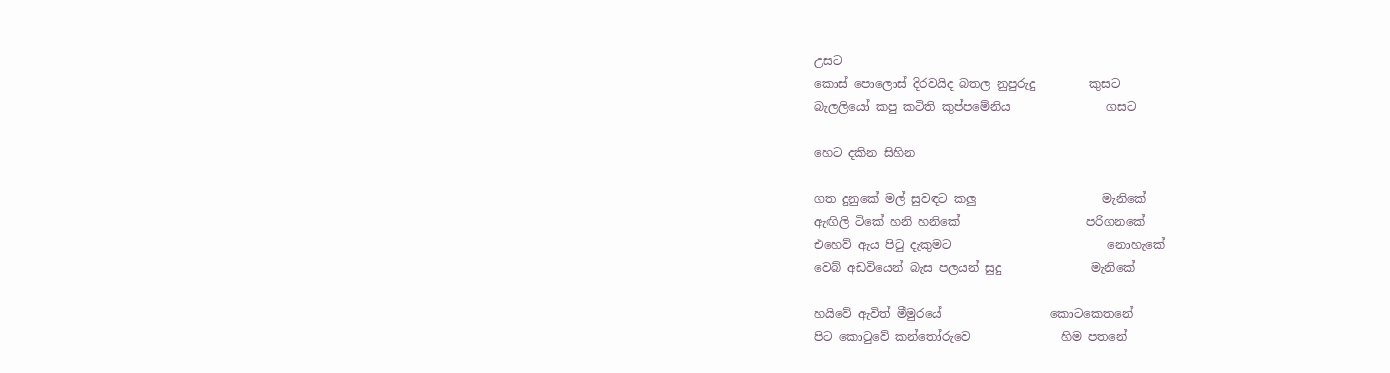උසට
කොස් පොලොස් දිරවයිද බතල නුපුරුදු         කුසට
බැලලියෝ කපු කටිති කුප්පමේනිය                ගසට

හෙට දකින සිහින

ගත දුනුකේ මල් සුවඳට කලු                     මැනිකේ
ඇඟිලි ටිකේ හනි හනිකේ                     පරිගනකේ
එහෙව් ඇය පිටු දැකුමට                          නොහැකේ
වෙබ් අඩවියෙන් බැස පලයන් සුදු               මැනිකේ

හයිවේ ඇවිත් මීමුරයේ                  කොටකෙතනේ
පිට කොටුවේ කන්තෝරුවෙ               හිම පතනේ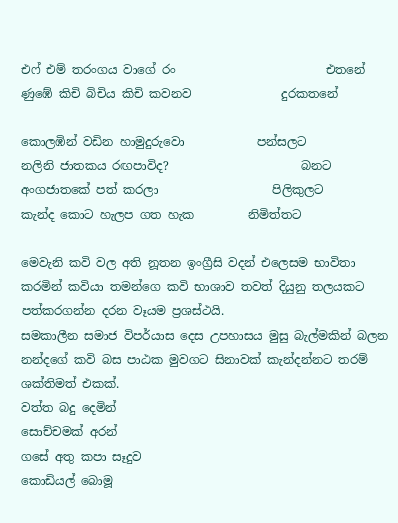එෆ් එම් තරංගය වාගේ රං                         එතනේ
ණුඹේ කිචි බිචිය කිචි කවනව               දුරකතනේ

කොලඹින් වඩින හාමුදුරුවො            පන්සලට
නලිනි ජාතකය රඟපාවිද?                      බනට
අංගජාතකේ පත් කරලා                   පිලිකුලට
කැන්ද කොට හැලප ගත හැක         නිමිත්තට

මෙවැනි කවි වල අති නූතන ඉංග්‍රීසි වදන් එලෙසම භාවිතා කරමින් කවියා තමන්ගෙ කවි භාශාව තවත් දියුනු තලයකට පත්කරගන්න දරන වෑයම ප්‍රශස්ථයි.
සමකාලීන සමාජ විපර්යාස දෙස උපහාසය මුසු බැල්මකින් බලන නන්දගේ කවි බස පාඨක මුවගට සිනාවක් කැන්දන්නට තරම් ශක්තිමත් එකක්.
වත්ත බදු දෙමින්
සොච්චමක් අරන්
ගසේ අතු කපා සෑදුව
කොඩියල් බොමූ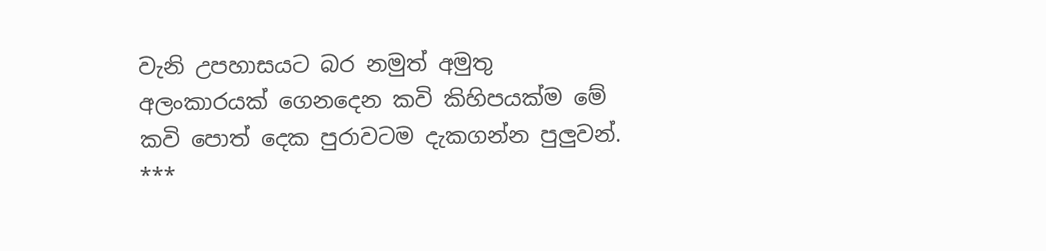වැනි උපහාසයට බර නමුත් අමුතු අලංකාරයක් ගෙනදෙන කවි කිහිපයක්ම මේ කවි පොත් දෙක පුරාවටම දැකගන්න පුලුවන්.
***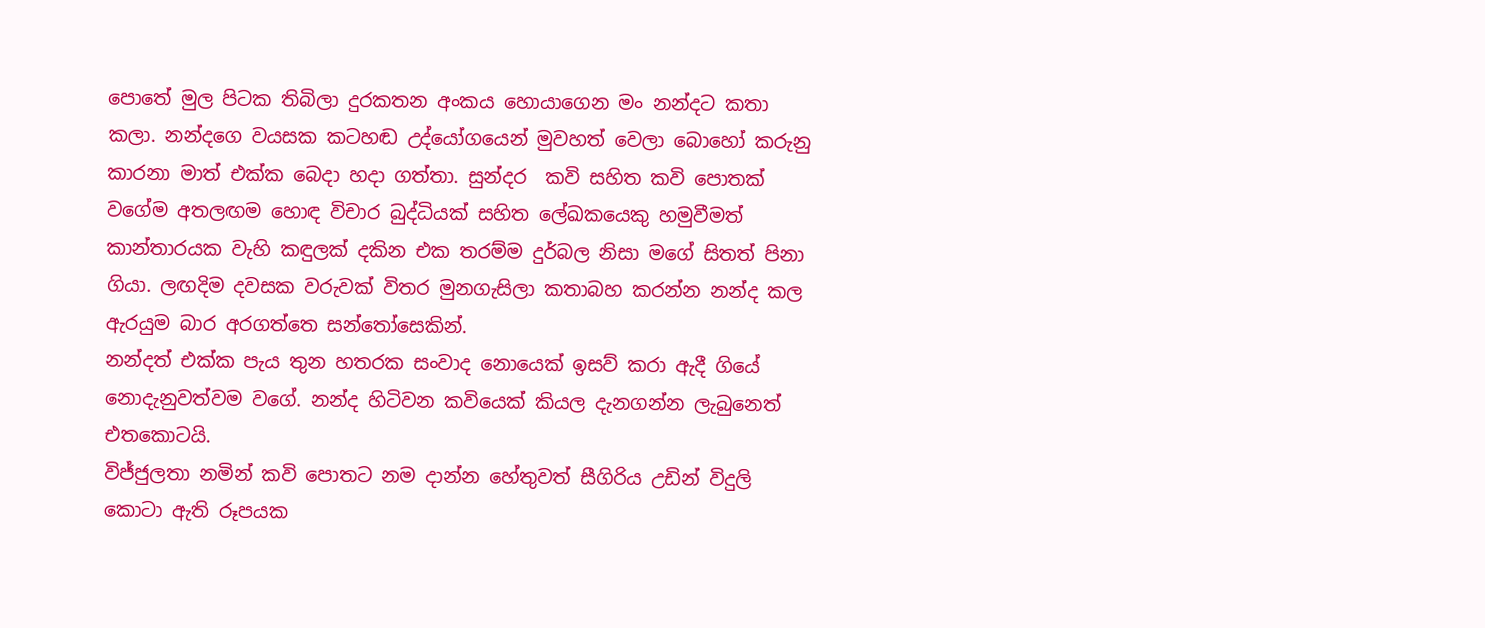පොතේ මුල පිටක තිබිලා දුරකතන අංකය හොයාගෙන මං නන්දට කතා කලා. නන්දගෙ වයසක කටහඬ උද්යෝගයෙන් මුවහත් වෙලා බොහෝ කරුනු කාරනා මාත් එක්ක බෙදා හදා ගත්තා. සුන්දර  කවි සහිත කවි පොතක්  වගේම අතලඟම හොඳ විචාර බුද්ධියක් සහිත ලේඛකයෙකු හමුවීමත් කාන්තාරයක වැහි කඳුලක් දකින එක තරම්ම දුර්බල නිසා මගේ සිතත් පිනා ගියා. ලඟදිම දවසක වරුවක් විතර මුනගැසිලා කතාබහ කරන්න නන්ද කල ඇරයුම බාර අරගත්තෙ සන්තෝසෙකින්.
නන්දත් එක්ක පැය තුන හතරක සංවාද නොයෙක් ඉසව් කරා ඇදී ගියේ නොදැනුවත්වම වගේ. නන්ද හිටිවන කවියෙක් කියල දැනගන්න ලැබුනෙත් එතකොටයි.
විජ්ජුලතා නමින් කවි පොතට නම දාන්න හේතුවත් සීගිරිය උඩින් විදුලි කොටා ඇති රූපයක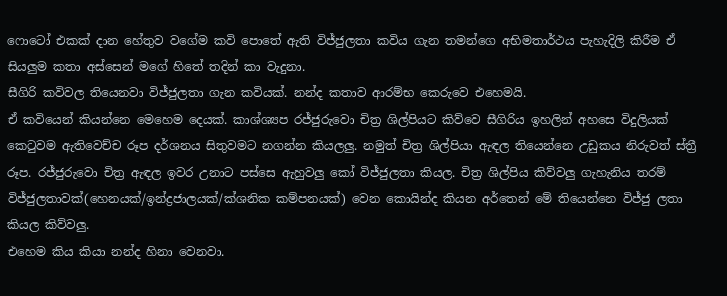ෆොටෝ එකක් දාන හේතුව වගේම කවි පොතේ ඇති විජ්ජුලතා කවිය ගැන තමන්ගෙ අභිමතාර්ථය පැහැදිලි කිරීම ඒ සියලුම කතා අස්සෙන් මගේ හිතේ තදින් කා වැදුනා.
සීගිරි කවිවල තියෙනවා විජ්ජුලතා ගැන කවියක්. නන්ද කතාව ආරම්භ කෙරුවෙ එහෙමයි.
ඒ කවියෙන් කියන්නෙ මෙහෙම දෙයක්. කාශ්ශ්‍යප රජ්ජුරුවො චිත්‍ර ශිල්පියට කිව්වෙ සීගිරිය ඉහලින් අහසෙ විදුලියක් කෙටුවම ඇතිවෙච්ච රූප දර්ශනය සිතුවමට නගන්න කියලලු. නමුත් චිත්‍ර ශිල්පියා ඇඳල තියෙන්නෙ උඩුකය නිරුවත් ස්ත්‍රී රූප. රජ්ජුරුවො චිත්‍ර ඇඳල ඉවර උනාට පස්සෙ ඇහුවලු කෝ විජ්ජුලතා කියල. චිත්‍ර ශිල්පිය කිව්වලු ගැහැනිය තරම් විජ්ජුලතාවක්(හෙනයක්/ඉන්ද්‍රජාලයක්/ක්ශනික කම්පනයක්) වෙන කොයින්ද කියන අර්තෙන් මේ තියෙන්නෙ විජ්ජු ලතා කියල කිව්වලු.
එහෙම කිය කියා නන්ද හිනා වෙනවා.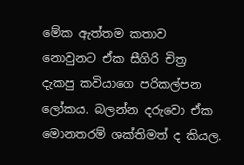මේක ඇත්තම කතාව නොවුනට ඒක සීගිරි චිත්‍ර දැකපු කවියාගෙ පරිකල්පන ලෝකය. බලන්න දරුවො ඒක මොනතරම් ශක්තිමත් ද කියල.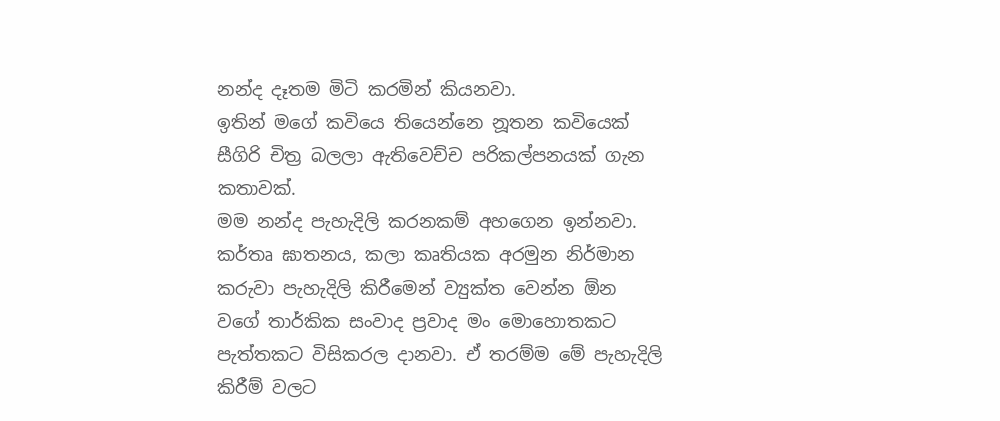නන්ද දෑතම මිටි කරමින් කියනවා.
ඉතින් මගේ කවියෙ තියෙන්නෙ නූතන කවියෙක් සීගිරි චිත්‍ර බලලා ඇතිවෙච්ච පරිකල්පනයක් ගැන කතාවක්.
මම නන්ද පැහැදිලි කරනකම් අහගෙන ඉන්නවා. කර්තෘ ඝාතනය, කලා කෘතියක අරමුන නිර්මාන කරුවා පැහැදිලි කිරීමෙන් ව්‍යුක්ත වෙන්න ඕන වගේ තාර්කික සංවාද ප්‍රවාද මං මොහොතකට පැත්තකට විසිකරල දානවා. ඒ තරම්ම මේ පැහැදිලි කිරීම් වලට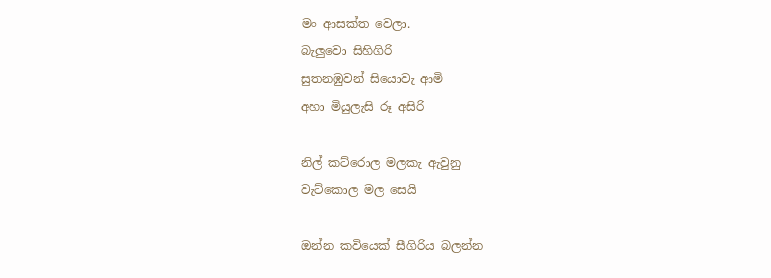මං ආසක්ත වෙලා.
බැලුවො සිහිගිරි
සුතනඹුවන් සියොවැ ආමි
අහා මියුලැසි රූ අසිරි

නිල් කට්රොල මලකැ ඇවුනු
වැට්කොල මල සෙයි

ඔන්න කවියෙක් සීගිරිය බලන්න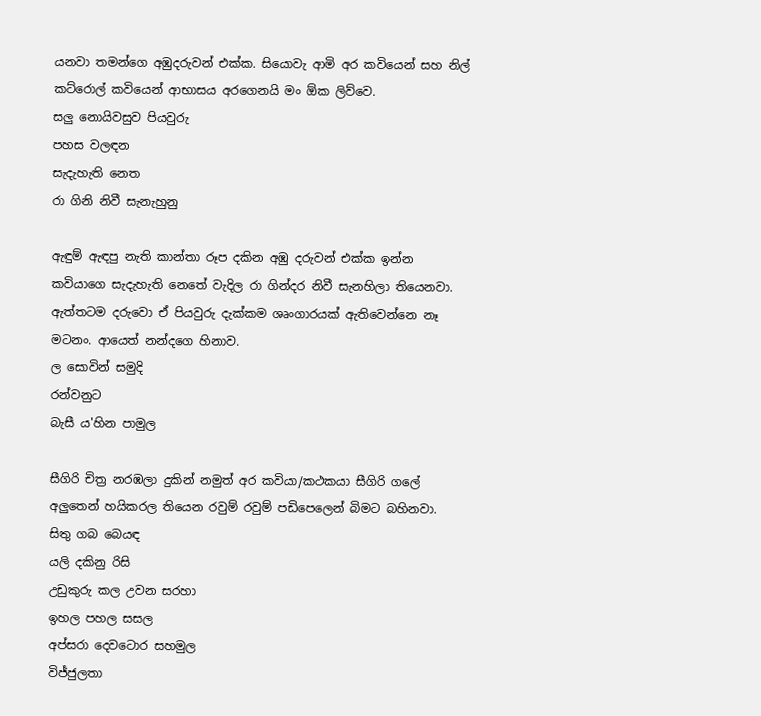යනවා තමන්ගෙ අඹුදරුවන් එක්ක. සියොවැ ආමි අර කවියෙන් සහ නිල් කට්රොල් කවියෙන් ආභාසය අරගෙනයි මං ඕක ලිව්වෙ.
සලු නොයිවසුව පියවුරු
පහස වලඳන
සැදැහැති නෙත
රා ගිනි නිවී සැනැහුනු

ඇඳුම් ඇඳපු නැති කාන්තා රූප දකින අඹු දරුවන් එක්ක ඉන්න කවියාගෙ සැදැහැති නෙතේ වැදිල රා ගින්දර නිවී සැනහිලා තියෙනවා. ඇත්තටම දරුවො ඒ පියවුරු දැක්කම ශෘංගාරයක් ඇතිවෙන්නෙ නෑ මටනං. ආයෙත් නන්දගෙ හිනාව.
ල සොවින් සමුදි
රන්වනුට
බැසී ය'හින පාමුල

සීගිරි චිත්‍ර නරඹලා දුකින් නමුත් අර කවියා/කථකයා සීගිරි ගලේ අලුතෙන් හයිකරල තියෙන රවුම් රවුම් පඩිපෙලෙන් බිමට බහිනවා.
සිතු ගබ බෙයඳ
යලි දකිනු රිසි
උඩුකුරු කල උවන සරහා
ඉහල පහල සසල
අප්සරා දෙවටොර සහමුල
විජ්ජුලතා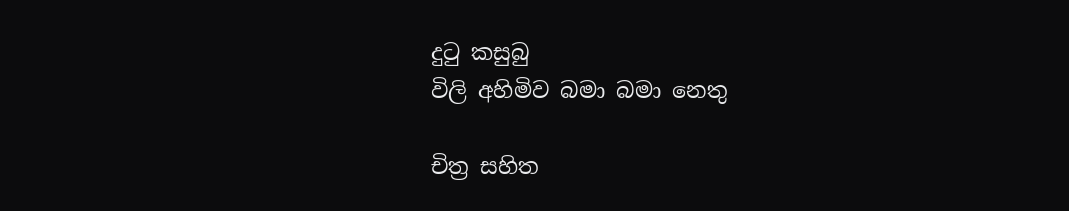දුටු කසුබු
විලි අහිමිව බමා බමා නෙතු

චිත්‍ර සහිත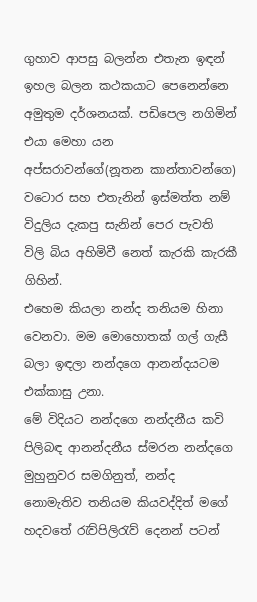ගුහාව ආපසු බලන්න එතැන ඉඳන් ඉහල බලන කථකයාට පෙනෙන්නෙ අමුතුම දර්ශනයක්. පඩිපෙල නගිමින් එයා මෙහා යන අප්සරාවන්ගේ(නූතන කාන්තාවන්ගෙ) වටොර සහ එතැනින් ඉස්මත්ත නම් විදුලිය දැකපු සැනින් පෙර පැවති විලි බිය අහිමිවී නෙත් කැරකි කැරකී ගිහින්.
එහෙම කියලා නන්ද තනියම හිනා වෙනවා. මම මොහොතක් ගල් ගැසී බලා ඉඳලා නන්දගෙ ආනන්දයටම එක්කාසු උනා.
මේ විදියට නන්දගෙ නන්දනීය කවි පිලිබඳ ආනන්දනීය ස්මරන නන්දගෙ මුහුනුවර සමගිනුත්, නන්ද නොමැතිව තනියම කියවද්දිත් මගේ හදවතේ රැව්පිලිරැව් දෙනන් පටන්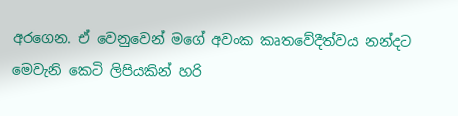අරගෙන. ඒ වෙනුවෙන් මගේ අවංක කෘතවේදීත්වය නන්දට මෙවැනි කෙටි ලිපියකින් හරි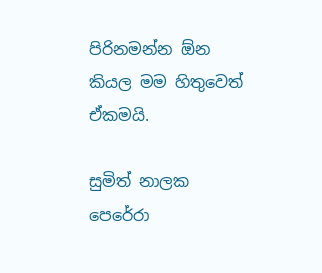පිරිනමන්න ඕන කියල මම හිතුවෙත් ඒකමයි.

සුමිත් නාලක පෙරේරා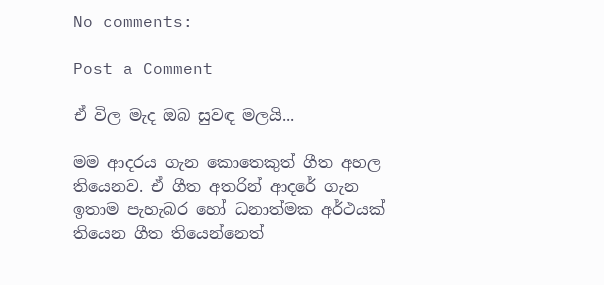No comments:

Post a Comment

ඒ විල මැද ඔබ සුවඳ මලයි...

මම ආදරය ගැන කොතෙකුත් ගීත අහල තියෙනව. ඒ ගීත අතරින් ආදරේ ගැන ඉතාම පැහැබර හෝ ධනාත්මක අර්ථයක් තියෙන ගීත තියෙන්නෙත්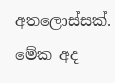අතලොස්සක්. මේක අද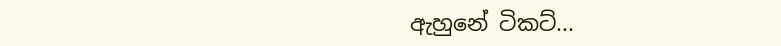ඇහුනේ ටිකට්...